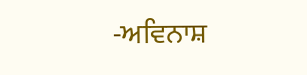-ਅਵਿਨਾਸ਼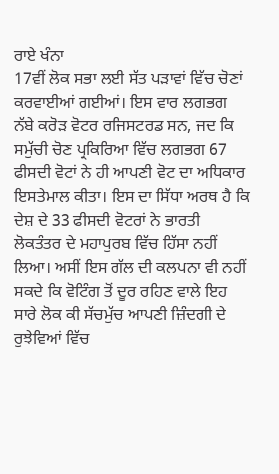ਰਾਏ ਖੰਨਾ
17ਵੀਂ ਲੋਕ ਸਭਾ ਲਈ ਸੱਤ ਪੜਾਵਾਂ ਵਿੱਚ ਚੋਣਾਂ ਕਰਵਾਈਆਂ ਗਈਆਂ। ਇਸ ਵਾਰ ਲਗਭਗ ਨੱਬੇ ਕਰੋੜ ਵੋਟਰ ਰਜਿਸਟਰਡ ਸਨ, ਜਦ ਕਿ ਸਮੁੱਚੀ ਚੋਣ ਪ੍ਰਕਿਰਿਆ ਵਿੱਚ ਲਗਭਗ 67 ਫੀਸਦੀ ਵੋਟਾਂ ਨੇ ਹੀ ਆਪਣੀ ਵੋਟ ਦਾ ਅਧਿਕਾਰ ਇਸਤੇਮਾਲ ਕੀਤਾ। ਇਸ ਦਾ ਸਿੱਧਾ ਅਰਥ ਹੈ ਕਿ ਦੇਸ਼ ਦੇ 33 ਫੀਸਦੀ ਵੋਟਰਾਂ ਨੇ ਭਾਰਤੀ ਲੋਕਤੰਤਰ ਦੇ ਮਹਾਪੁਰਬ ਵਿੱਚ ਹਿੱਸਾ ਨਹੀਂ ਲਿਆ। ਅਸੀਂ ਇਸ ਗੱਲ ਦੀ ਕਲਪਨਾ ਵੀ ਨਹੀਂ ਸਕਦੇ ਕਿ ਵੋਟਿੰਗ ਤੋਂ ਦੂਰ ਰਹਿਣ ਵਾਲੇ ਇਹ ਸਾਰੇ ਲੋਕ ਕੀ ਸੱਚਮੁੱਚ ਆਪਣੀ ਜ਼ਿੰਦਗੀ ਦੇ ਰੁਝੇਵਿਆਂ ਵਿੱਚ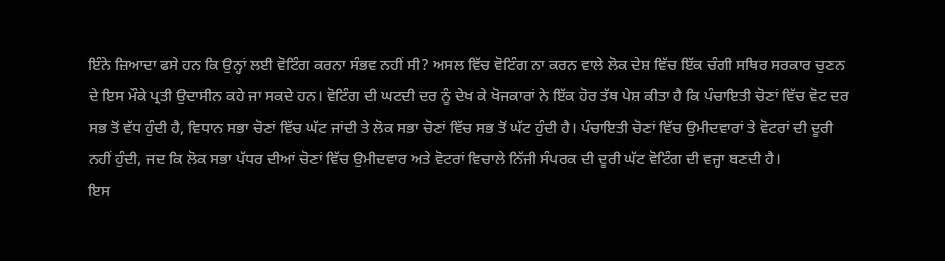ਇੰਨੇ ਜ਼ਿਆਦਾ ਫਸੇ ਹਨ ਕਿ ਉਨ੍ਹਾਂ ਲਈ ਵੋਟਿੰਗ ਕਰਨਾ ਸੰਭਵ ਨਹੀਂ ਸੀ? ਅਸਲ ਵਿੱਚ ਵੋਟਿੰਗ ਨਾ ਕਰਨ ਵਾਲੇ ਲੋਕ ਦੇਸ਼ ਵਿੱਚ ਇੱਕ ਚੰਗੀ ਸਥਿਰ ਸਰਕਾਰ ਚੁਣਨ ਦੇ ਇਸ ਮੌਕੇ ਪ੍ਰਤੀ ਉਦਾਸੀਨ ਕਹੇ ਜਾ ਸਕਦੇ ਹਨ। ਵੋਟਿੰਗ ਦੀ ਘਟਦੀ ਦਰ ਨੂੰ ਦੇਖ ਕੇ ਖੋਜਕਾਰਾਂ ਨੇ ਇੱਕ ਹੋਰ ਤੱਥ ਪੇਸ਼ ਕੀਤਾ ਹੈ ਕਿ ਪੰਚਾਇਤੀ ਚੋਣਾਂ ਵਿੱਚ ਵੋਟ ਦਰ ਸਭ ਤੋਂ ਵੱਧ ਹੁੰਦੀ ਹੈ, ਵਿਧਾਨ ਸਭਾ ਚੋਣਾਂ ਵਿੱਚ ਘੱਟ ਜਾਂਦੀ ਤੇ ਲੋਕ ਸਭਾ ਚੋਣਾਂ ਵਿੱਚ ਸਭ ਤੋਂ ਘੱਟ ਹੁੰਦੀ ਹੈ। ਪੰਚਾਇਤੀ ਚੋਣਾਂ ਵਿੱਚ ਉਮੀਦਵਾਰਾਂ ਤੇ ਵੋਟਰਾਂ ਦੀ ਦੂਰੀ ਨਹੀਂ ਹੁੰਦੀ, ਜਦ ਕਿ ਲੋਕ ਸਭਾ ਪੱਧਰ ਦੀਆਂ ਚੋਣਾਂ ਵਿੱਚ ਉਮੀਦਵਾਰ ਅਤੇ ਵੋਟਰਾਂ ਵਿਚਾਲੇ ਨਿੱਜੀ ਸੰਪਰਕ ਦੀ ਦੂਰੀ ਘੱਟ ਵੋਟਿੰਗ ਦੀ ਵਜ੍ਹਾ ਬਣਦੀ ਹੈ।
ਇਸ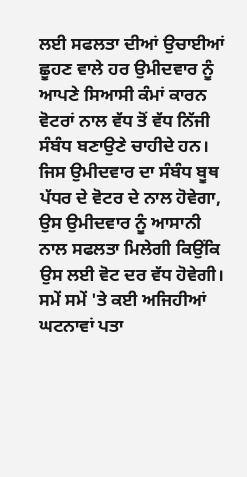ਲਈ ਸਫਲਤਾ ਦੀਆਂ ਉਚਾਈਆਂ ਛੂਹਣ ਵਾਲੇ ਹਰ ਉਮੀਦਵਾਰ ਨੂੰ ਆਪਣੇ ਸਿਆਸੀ ਕੰਮਾਂ ਕਾਰਨ ਵੋਟਰਾਂ ਨਾਲ ਵੱਧ ਤੋਂ ਵੱਧ ਨਿੱਜੀ ਸੰਬੰਧ ਬਣਾਉਣੇ ਚਾਹੀਦੇ ਹਨ। ਜਿਸ ਉਮੀਦਵਾਰ ਦਾ ਸੰਬੰਧ ਬੂਥ ਪੱਧਰ ਦੇ ਵੋਟਰ ਦੇ ਨਾਲ ਹੋਵੇਗਾ, ਉਸ ਉਮੀਦਵਾਰ ਨੂੰ ਆਸਾਨੀ ਨਾਲ ਸਫਲਤਾ ਮਿਲੇਗੀ ਕਿਉਂਕਿ ਉਸ ਲਈ ਵੋਟ ਦਰ ਵੱਧ ਹੋਵੇਗੀ। ਸਮੇਂ ਸਮੇਂ 'ਤੇ ਕਈ ਅਜਿਹੀਆਂ ਘਟਨਾਵਾਂ ਪਤਾ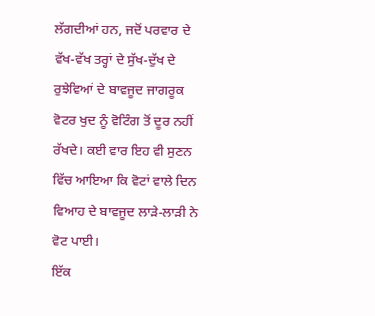ਲੱਗਦੀਆਂ ਹਨ, ਜਦੋਂ ਪਰਵਾਰ ਦੇ ਵੱਖ-ਵੱਖ ਤਰ੍ਹਾਂ ਦੇ ਸੁੱਖ-ਦੁੱਖ ਦੇ ਰੁਝੇਵਿਆਂ ਦੇ ਬਾਵਜੂਦ ਜਾਗਰੂਕ ਵੋਟਰ ਖੁਦ ਨੂੰ ਵੋਟਿੰਗ ਤੋਂ ਦੂਰ ਨਹੀਂ ਰੱਖਦੇ। ਕਈ ਵਾਰ ਇਹ ਵੀ ਸੁਣਨ ਵਿੱਚ ਆਇਆ ਕਿ ਵੋਟਾਂ ਵਾਲੇ ਦਿਨ ਵਿਆਹ ਦੇ ਬਾਵਜੂਦ ਲਾੜੇ-ਲਾੜੀ ਨੇ ਵੋਟ ਪਾਈ।
ਇੱਕ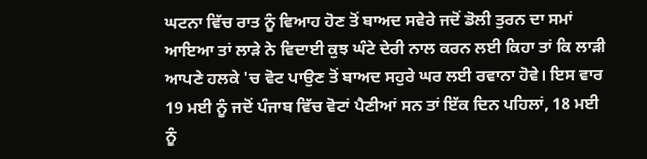ਘਟਨਾ ਵਿੱਚ ਰਾਤ ਨੂੰ ਵਿਆਹ ਹੋਣ ਤੋਂ ਬਾਅਦ ਸਵੇਰੇ ਜਦੋਂ ਡੋਲੀ ਤੁਰਨ ਦਾ ਸਮਾਂ ਆਇਆ ਤਾਂ ਲਾੜੇ ਨੇ ਵਿਦਾਈ ਕੁਝ ਘੰਟੇ ਦੇਰੀ ਨਾਲ ਕਰਨ ਲਈ ਕਿਹਾ ਤਾਂ ਕਿ ਲਾੜੀ ਆਪਣੇ ਹਲਕੇ 'ਚ ਵੋਟ ਪਾਉਣ ਤੋਂ ਬਾਅਦ ਸਹੁਰੇ ਘਰ ਲਈ ਰਵਾਨਾ ਹੋਵੇ। ਇਸ ਵਾਰ 19 ਮਈ ਨੂੰ ਜਦੋਂ ਪੰਜਾਬ ਵਿੱਚ ਵੋਟਾਂ ਪੈਣੀਆਂ ਸਨ ਤਾਂ ਇੱਕ ਦਿਨ ਪਹਿਲਾਂ, 18 ਮਈ ਨੂੰ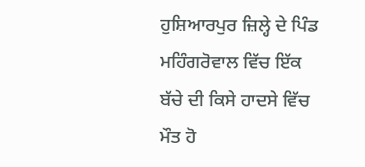ਹੁਸ਼ਿਆਰਪੁਰ ਜ਼ਿਲ੍ਹੇ ਦੇ ਪਿੰਡ ਮਹਿੰਗਰੋਵਾਲ ਵਿੱਚ ਇੱਕ ਬੱਚੇ ਦੀ ਕਿਸੇ ਹਾਦਸੇ ਵਿੱਚ ਮੌਤ ਹੋ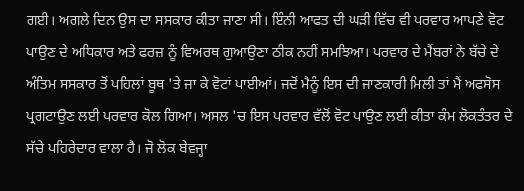ਗਈ। ਅਗਲੇ ਦਿਨ ਉਸ ਦਾ ਸਸਕਾਰ ਕੀਤਾ ਜਾਣਾ ਸੀ। ਇੰਨੀ ਆਫਤ ਦੀ ਘੜੀ ਵਿੱਚ ਵੀ ਪਰਵਾਰ ਆਪਣੇ ਵੋਟ ਪਾਉਣ ਦੇ ਅਧਿਕਾਰ ਅਤੇ ਫਰਜ਼ ਨੂੰ ਵਿਅਰਥ ਗੁਆਉਣਾ ਠੀਕ ਨਹੀਂ ਸਮਝਿਆ। ਪਰਵਾਰ ਦੇ ਮੈਂਬਰਾਂ ਨੇ ਬੱਚੇ ਦੇ ਅੰਤਿਮ ਸਸਕਾਰ ਤੋਂ ਪਹਿਲਾਂ ਬੂਥ 'ਤੇ ਜਾ ਕੇ ਵੋਟਾਂ ਪਾਈਆਂ। ਜਦੋਂ ਮੈਨੂੰ ਇਸ ਦੀ ਜਾਣਕਾਰੀ ਮਿਲੀ ਤਾਂ ਮੈਂ ਅਫਸੋਸ ਪ੍ਰਗਟਾਉਣ ਲਈ ਪਰਵਾਰ ਕੋਲ ਗਿਆ। ਅਸਲ 'ਚ ਇਸ ਪਰਵਾਰ ਵੱਲੋਂ ਵੋਟ ਪਾਉਣ ਲਈ ਕੀਤਾ ਕੰਮ ਲੋਕਤੰਤਰ ਦੇ ਸੱਚੇ ਪਹਿਰੇਦਾਰ ਵਾਲਾ ਹੈ। ਜੋ ਲੋਕ ਬੇਵਜ੍ਹਾ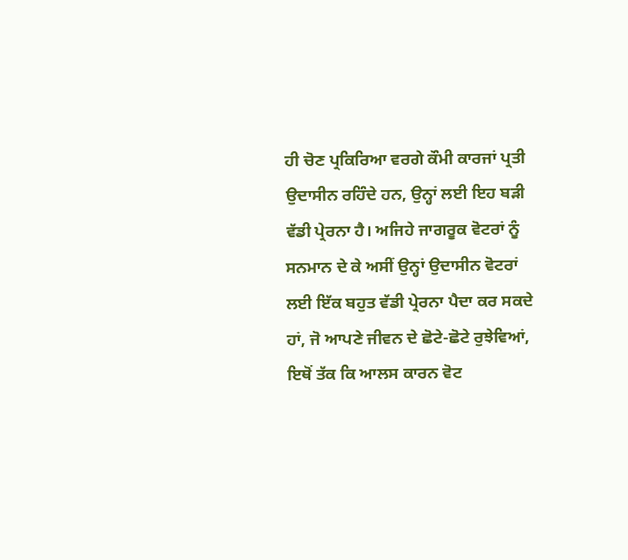ਹੀ ਚੋਣ ਪ੍ਰਕਿਰਿਆ ਵਰਗੇ ਕੌਮੀ ਕਾਰਜਾਂ ਪ੍ਰਤੀ ਉਦਾਸੀਨ ਰਹਿੰਦੇ ਹਨ, ਉਨ੍ਹਾਂ ਲਈ ਇਹ ਬੜੀ ਵੱਡੀ ਪ੍ਰੇਰਨਾ ਹੈ। ਅਜਿਹੇ ਜਾਗਰੂਕ ਵੋਟਰਾਂ ਨੂੰ ਸਨਮਾਨ ਦੇ ਕੇ ਅਸੀਂ ਉਨ੍ਹਾਂ ਉਦਾਸੀਨ ਵੋਟਰਾਂ ਲਈ ਇੱਕ ਬਹੁਤ ਵੱਡੀ ਪ੍ਰੇਰਨਾ ਪੈਦਾ ਕਰ ਸਕਦੇ ਹਾਂ, ਜੋ ਆਪਣੇ ਜੀਵਨ ਦੇ ਛੋਟੇ-ਛੋਟੇ ਰੁਝੇਵਿਆਂ, ਇਥੋਂ ਤੱਕ ਕਿ ਆਲਸ ਕਾਰਨ ਵੋਟ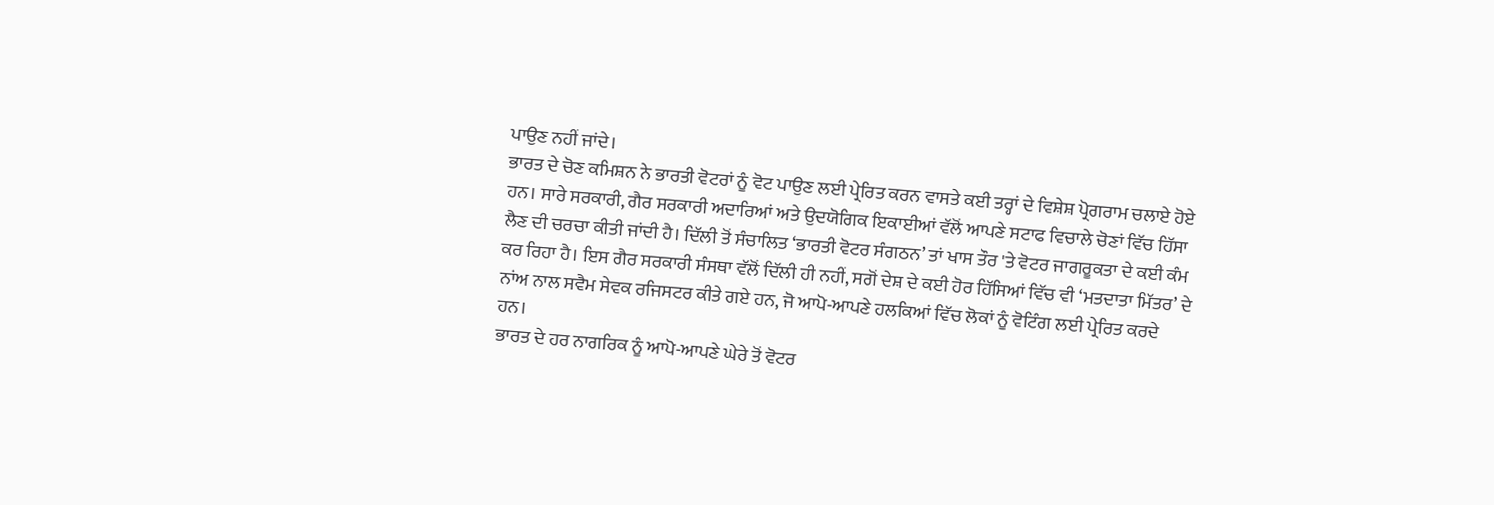ਪਾਉਣ ਨਹੀਂ ਜਾਂਦੇ।
ਭਾਰਤ ਦੇ ਚੋਣ ਕਮਿਸ਼ਨ ਨੇ ਭਾਰਤੀ ਵੋਟਰਾਂ ਨੂੰ ਵੋਟ ਪਾਉਣ ਲਈ ਪ੍ਰੇਰਿਤ ਕਰਨ ਵਾਸਤੇ ਕਈ ਤਰ੍ਹਾਂ ਦੇ ਵਿਸ਼ੇਸ਼ ਪ੍ਰੋਗਰਾਮ ਚਲਾਏ ਹੋਏ ਹਨ। ਸਾਰੇ ਸਰਕਾਰੀ, ਗੈਰ ਸਰਕਾਰੀ ਅਦਾਰਿਆਂ ਅਤੇ ਉਦਯੋਗਿਕ ਇਕਾਈਆਂ ਵੱਲੋਂ ਆਪਣੇ ਸਟਾਫ ਵਿਚਾਲੇ ਚੋਣਾਂ ਵਿੱਚ ਹਿੱਸਾ ਲੈਣ ਦੀ ਚਰਚਾ ਕੀਤੀ ਜਾਂਦੀ ਹੈ। ਦਿੱਲੀ ਤੋਂ ਸੰਚਾਲਿਤ ‘ਭਾਰਤੀ ਵੋਟਰ ਸੰਗਠਨ’ ਤਾਂ ਖਾਸ ਤੌਰ 'ਤੇ ਵੋਟਰ ਜਾਗਰੂਕਤਾ ਦੇ ਕਈ ਕੰਮ ਕਰ ਰਿਹਾ ਹੈ। ਇਸ ਗੈਰ ਸਰਕਾਰੀ ਸੰਸਥਾ ਵੱਲੋਂ ਦਿੱਲੀ ਹੀ ਨਹੀਂ, ਸਗੋਂ ਦੇਸ਼ ਦੇ ਕਈ ਹੋਰ ਹਿੱਸਿਆਂ ਵਿੱਚ ਵੀ ‘ਮਤਦਾਤਾ ਮਿੱਤਰ’ ਦੇ ਨਾਂਅ ਨਾਲ ਸਵੈਮ ਸੇਵਕ ਰਜਿਸਟਰ ਕੀਤੇ ਗਏ ਹਨ, ਜੋ ਆਪੋ-ਆਪਣੇ ਹਲਕਿਆਂ ਵਿੱਚ ਲੋਕਾਂ ਨੂੰ ਵੋਟਿੰਗ ਲਈ ਪ੍ਰੇਰਿਤ ਕਰਦੇ ਹਨ।
ਭਾਰਤ ਦੇ ਹਰ ਨਾਗਰਿਕ ਨੂੰ ਆਪੋ-ਆਪਣੇ ਘੇਰੇ ਤੋਂ ਵੋਟਰ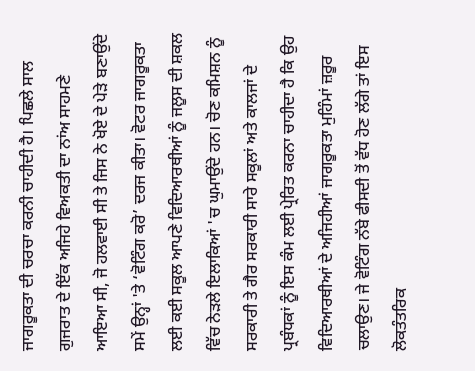ਜਾਗਰੂਕਤਾ ਦੀ ਚਰਚਾ ਕਰਨੀ ਚਾਹੀਦੀ ਹੈ। ਪਿਛਲੇ ਸਾਲ ਗੁਜਰਾਤ ਦੇ ਇੱਕ ਅਜਿਹੇ ਵਿਅਕਤੀ ਦਾ ਨਾਂਅ ਸਾਹਮਣੇ ਆਇਆ ਸੀ, ਜੋ ਹਲਵਾਈ ਸੀ ਤੇ ਜਿਸ ਨੇ ਖੋਏ ਦੇ ਪੇੜੇ ਬਣਾਉਂਦੇ ਸਮੇਂ ਉਨ੍ਹਾਂ 'ਤੇ ‘ਵੋਟਿੰਗ ਕਰੋ’ ਦਰਜ ਕੀਤਾ। ਵੋਟਰ ਜਾਗਰੂਕਤਾ ਲਈ ਕਈ ਸਕੂਲ ਆਪਣੇ ਵਿਦਿਆਰਥੀਆਂ ਨੂੰ ਜਲੂਸ ਦੀ ਸ਼ਕਲ ਵਿੱਚ ਨੇੜਲੇ ਇਲਾਕਿਆਂ 'ਚ ਘੁਮਾਉਂਦੇ ਹਨ। ਚੋਣ ਕਮਿਸ਼ਨ ਨੂੰ ਸਰਕਾਰੀ ਤੇ ਗੈਰ ਸਰਕਾਰੀ ਸਾਰੇ ਸਕੂਲਾਂ ਅਤੇ ਕਾਲਜਾਂ ਦੇ ਪ੍ਰਬੰਧਕਾਂ ਨੂੰ ਇਸ ਕੰਮ ਲਈ ਪ੍ਰੇਰਿਤ ਕਰਨਾ ਚਾਹੀਦਾ ਹੈ ਕਿ ਉਹ ਵਿਦਿਆਰਥੀਆਂ ਦੇ ਅਜਿਹੀਆਂ ਜਾਗਰੂਕਤਾ ਮੁਹਿੰਮਾਂ ਜ਼ਰੂਰ ਚਲਾਉਣ। ਜੇ ਵੋਟਿੰਗ ਨੱਬੇ ਫੀਸਦੀ ਤੋਂ ਵੱਧ ਹੋਣ ਲੱਗੇ ਤਾਂ ਇਸ ਲੋਕਤੰਤਰਿਕ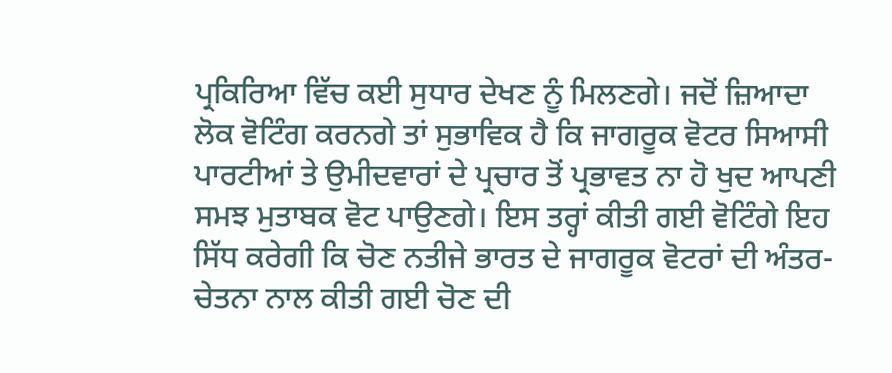ਪ੍ਰਕਿਰਿਆ ਵਿੱਚ ਕਈ ਸੁਧਾਰ ਦੇਖਣ ਨੂੰ ਮਿਲਣਗੇ। ਜਦੋਂ ਜ਼ਿਆਦਾ ਲੋਕ ਵੋਟਿੰਗ ਕਰਨਗੇ ਤਾਂ ਸੁਭਾਵਿਕ ਹੈ ਕਿ ਜਾਗਰੂਕ ਵੋਟਰ ਸਿਆਸੀ ਪਾਰਟੀਆਂ ਤੇ ਉਮੀਦਵਾਰਾਂ ਦੇ ਪ੍ਰਚਾਰ ਤੋਂ ਪ੍ਰਭਾਵਤ ਨਾ ਹੋ ਖੁਦ ਆਪਣੀ ਸਮਝ ਮੁਤਾਬਕ ਵੋਟ ਪਾਉਣਗੇ। ਇਸ ਤਰ੍ਹਾਂ ਕੀਤੀ ਗਈ ਵੋਟਿੰਗੇ ਇਹ ਸਿੱਧ ਕਰੇਗੀ ਕਿ ਚੋਣ ਨਤੀਜੇ ਭਾਰਤ ਦੇ ਜਾਗਰੂਕ ਵੋਟਰਾਂ ਦੀ ਅੰਤਰ-ਚੇਤਨਾ ਨਾਲ ਕੀਤੀ ਗਈ ਚੋਣ ਦੀ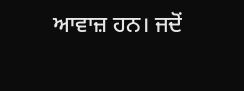ਆਵਾਜ਼ ਹਨ। ਜਦੋਂ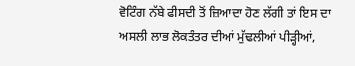ਵੋਟਿੰਗ ਨੱਬੇ ਫੀਸਦੀ ਤੋਂ ਜ਼ਿਆਦਾ ਹੋਣ ਲੱਗੀ ਤਾਂ ਇਸ ਦਾ ਅਸਲੀ ਲਾਭ ਲੋਕਤੰਤਰ ਦੀਆਂ ਮੁੱਢਲੀਆਂ ਪੀੜ੍ਹੀਆਂ,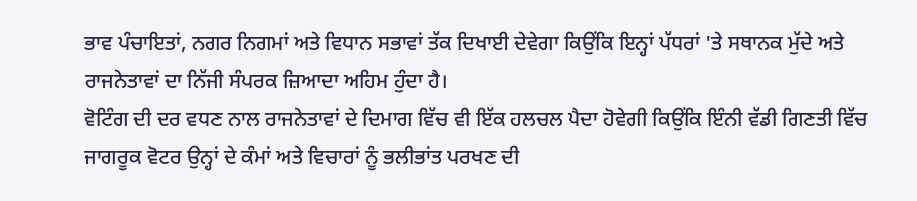ਭਾਵ ਪੰਚਾਇਤਾਂ, ਨਗਰ ਨਿਗਮਾਂ ਅਤੇ ਵਿਧਾਨ ਸਭਾਵਾਂ ਤੱਕ ਦਿਖਾਈ ਦੇਵੇਗਾ ਕਿਉਂਕਿ ਇਨ੍ਹਾਂ ਪੱਧਰਾਂ 'ਤੇ ਸਥਾਨਕ ਮੁੱਦੇ ਅਤੇ ਰਾਜਨੇਤਾਵਾਂ ਦਾ ਨਿੱਜੀ ਸੰਪਰਕ ਜ਼ਿਆਦਾ ਅਹਿਮ ਹੁੰਦਾ ਹੈ।
ਵੋਟਿੰਗ ਦੀ ਦਰ ਵਧਣ ਨਾਲ ਰਾਜਨੇਤਾਵਾਂ ਦੇ ਦਿਮਾਗ ਵਿੱਚ ਵੀ ਇੱਕ ਹਲਚਲ ਪੈਦਾ ਹੋਵੇਗੀ ਕਿਉਂਕਿ ਇੰਨੀ ਵੱਡੀ ਗਿਣਤੀ ਵਿੱਚ ਜਾਗਰੂਕ ਵੋਟਰ ਉਨ੍ਹਾਂ ਦੇ ਕੰਮਾਂ ਅਤੇ ਵਿਚਾਰਾਂ ਨੂੰ ਭਲੀਭਾਂਤ ਪਰਖਣ ਦੀ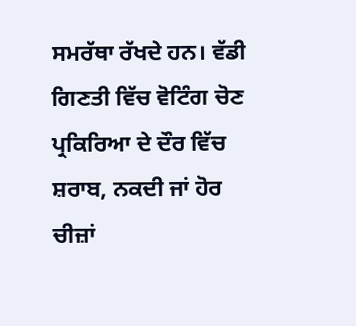ਸਮਰੱਥਾ ਰੱਖਦੇ ਹਨ। ਵੱਡੀ ਗਿਣਤੀ ਵਿੱਚ ਵੋਟਿੰਗ ਚੋਣ ਪ੍ਰਕਿਰਿਆ ਦੇ ਦੌਰ ਵਿੱਚ ਸ਼ਰਾਬ, ਨਕਦੀ ਜਾਂ ਹੋਰ ਚੀਜ਼ਾਂ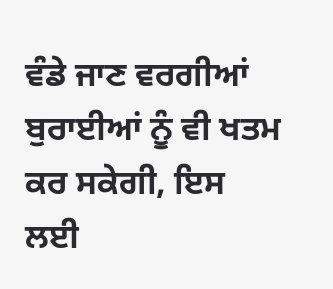ਵੰਡੇ ਜਾਣ ਵਰਗੀਆਂ ਬੁਰਾਈਆਂ ਨੂੰ ਵੀ ਖਤਮ ਕਰ ਸਕੇਗੀ, ਇਸ ਲਈ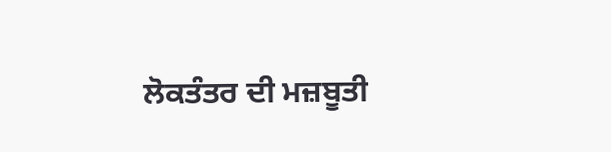ਲੋਕਤੰਤਰ ਦੀ ਮਜ਼ਬੂਤੀ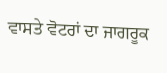ਵਾਸਤੇ ਵੋਟਰਾਂ ਦਾ ਜਾਗਰੂਕ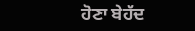ਹੋਣਾ ਬੇਹੱਦ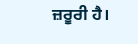ਜ਼ਰੂਰੀ ਹੈ।